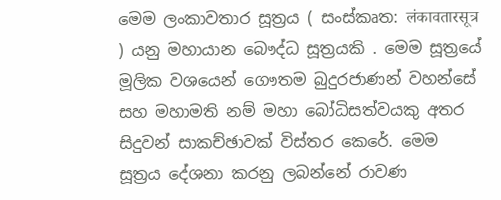මෙම ලංකාවතාර සූත්‍රය ( සංස්කෘත: लंकावतारसूत्र ) යනු මහායාන බෞද්ධ සූත්‍රයකි . මෙම සූත්‍රයේ මූලික වශයෙන් ගෞතම බුදුරජාණන් වහන්සේ සහ මහාමති නම් මහා බෝධිසත්වයකු අතර සිදුවන් සාකච්ඡාවක් විස්තර කෙරේ. මෙම සූත්‍රය දේශනා කරනු ලබන්නේ රාවණ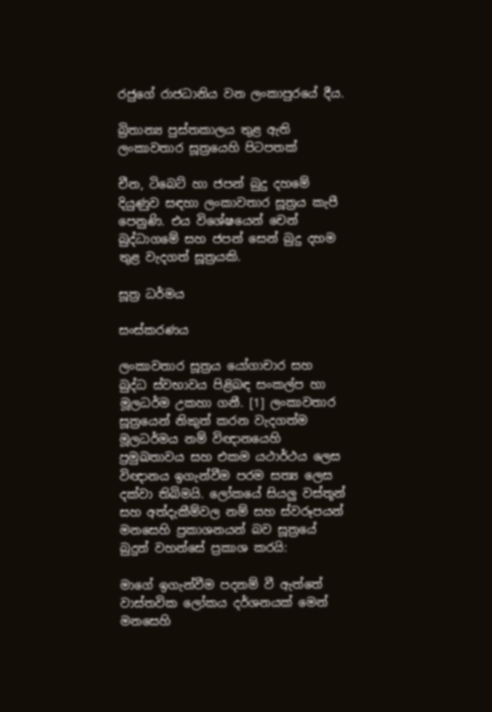රජුගේ රාජධානිය වන ලංකාපුරයේ දීය.

බ්‍රිතාන්‍ය පුස්තකාලය තුළ ඇති ලංකාවතාර සූත්‍රයෙහි පිටපතක්

චීන, ටිබෙට් හා ජපන් බුදු දහමේ දියුණුව සඳහා ලංකාවතාර සූත්‍රය කැපී පෙනුණි. එය විශේෂයෙන් චෙන් බුද්ධාගමේ සහ ජපන් සෙන් බුදු දහම තුළ වැදගත් සූත්‍රයකි.

සූත්‍ර ධර්මය

සංස්කරණය

ලංකාවතාර සූත්‍රය යෝගාචාර සහ බුද්ධ ස්වභාවය පිළිබඳ සංකල්ප හා මූලධර්ම උකහා ගනී. [1] ලංකාවතාර සූත්‍රයෙන් නිකුත් කරන වැදගත්ම මූලධර්මය නම් විඥානයෙහි ප්‍රමුඛතාවය සහ එකම යථාර්ථය ලෙස විඥානය ඉගැන්වීම පරම සත්‍ය ලෙස දක්වා තිබිමයි. ලෝකයේ සියලු වස්තූන් සහ අත්දැකීම්වල නම් සහ ස්වරූපයන් මනසෙහි ප්‍රකාශනයන් බව සූත්‍රයේ බුදුන් වහන්සේ ප්‍රකාශ කරයි:

මාගේ ඉගැන්වීම පදනම් වී ඇත්තේ වාස්තවික ලෝකය දර්ශනයක් මෙන් මනසෙහි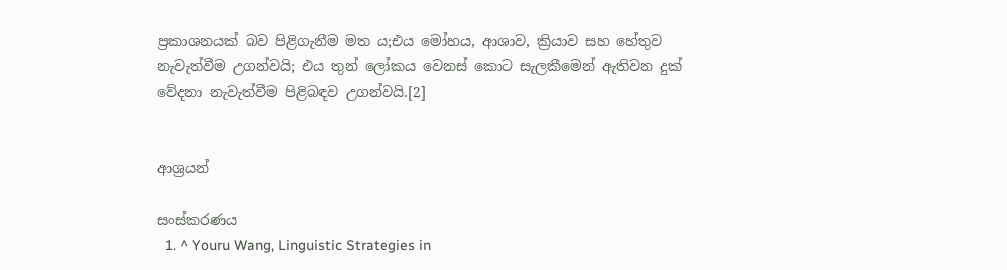ප්‍රකාශනයක් බව පිළිගැනීම මත ය;එය මෝහය, ආශාව, ක්‍රියාව සහ හේතුව නැවැත්වීම උගන්වයි; එය තුන් ලෝකය වෙනස් කොට සැලකීමෙන් ඇතිවන දුක් වේදනා නැවැත්වීම පිළිබඳව උගන්වයි.[2]


ආශ්‍රයන්

සංස්කරණය
  1. ^ Youru Wang, Linguistic Strategies in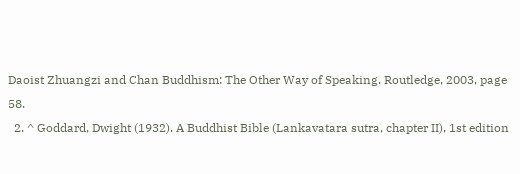Daoist Zhuangzi and Chan Buddhism: The Other Way of Speaking. Routledge, 2003, page 58.
  2. ^ Goddard, Dwight (1932). A Buddhist Bible (Lankavatara sutra, chapter II), 1st edition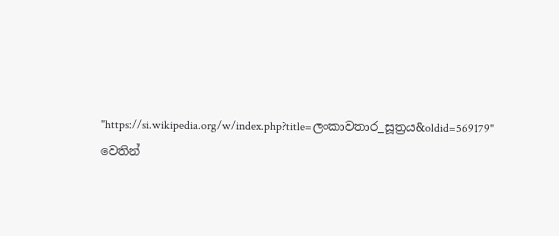"https://si.wikipedia.org/w/index.php?title=ලංකාවතාර_සූත්‍රය&oldid=569179" වෙතින්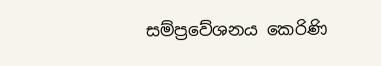සම්ප්‍රවේශනය කෙරිණි